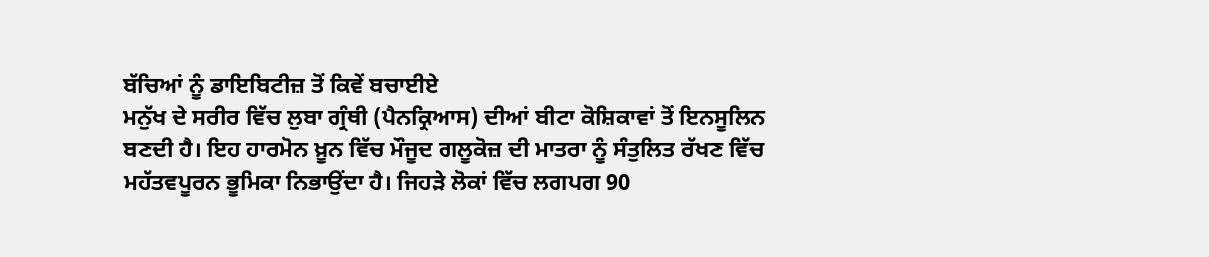ਬੱਚਿਆਂ ਨੂੰ ਡਾਇਬਿਟੀਜ਼ ਤੋਂ ਕਿਵੇਂ ਬਚਾਈਏ
ਮਨੁੱਖ ਦੇ ਸਰੀਰ ਵਿੱਚ ਲੁਬਾ ਗ੍ਰੰਥੀ (ਪੈਨਕ੍ਰਿਆਸ) ਦੀਆਂ ਬੀਟਾ ਕੋਸ਼ਿਕਾਵਾਂ ਤੋਂ ਇਨਸੂਲਿਨ ਬਣਦੀ ਹੈ। ਇਹ ਹਾਰਮੋਨ ਖ਼ੂਨ ਵਿੱਚ ਮੌਜੂਦ ਗਲੂਕੋਜ਼ ਦੀ ਮਾਤਰਾ ਨੂੰ ਸੰਤੁਲਿਤ ਰੱਖਣ ਵਿੱਚ ਮਹੱਤਵਪੂਰਨ ਭੂਮਿਕਾ ਨਿਭਾਉਂਦਾ ਹੈ। ਜਿਹੜੇ ਲੋਕਾਂ ਵਿੱਚ ਲਗਪਗ 90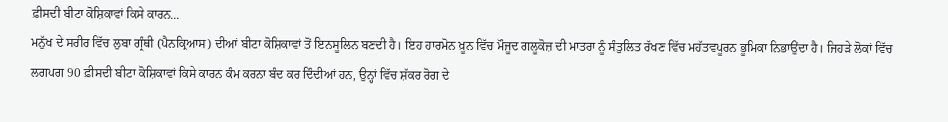ਫ਼ੀਸਦੀ ਬੀਟਾ ਕੋਸ਼ਿਕਾਵਾਂ ਕਿਸੇ ਕਾਰਨ...
ਮਨੁੱਖ ਦੇ ਸਰੀਰ ਵਿੱਚ ਲੁਬਾ ਗ੍ਰੰਥੀ (ਪੈਨਕ੍ਰਿਆਸ) ਦੀਆਂ ਬੀਟਾ ਕੋਸ਼ਿਕਾਵਾਂ ਤੋਂ ਇਨਸੂਲਿਨ ਬਣਦੀ ਹੈ। ਇਹ ਹਾਰਮੋਨ ਖ਼ੂਨ ਵਿੱਚ ਮੌਜੂਦ ਗਲੂਕੋਜ਼ ਦੀ ਮਾਤਰਾ ਨੂੰ ਸੰਤੁਲਿਤ ਰੱਖਣ ਵਿੱਚ ਮਹੱਤਵਪੂਰਨ ਭੂਮਿਕਾ ਨਿਭਾਉਂਦਾ ਹੈ। ਜਿਹੜੇ ਲੋਕਾਂ ਵਿੱਚ ਲਗਪਗ 90 ਫ਼ੀਸਦੀ ਬੀਟਾ ਕੋਸ਼ਿਕਾਵਾਂ ਕਿਸੇ ਕਾਰਨ ਕੰਮ ਕਰਨਾ ਬੰਦ ਕਰ ਦਿੰਦੀਆਂ ਹਨ, ਉਨ੍ਹਾਂ ਵਿੱਚ ਸ਼ੱਕਰ ਰੋਗ ਦੇ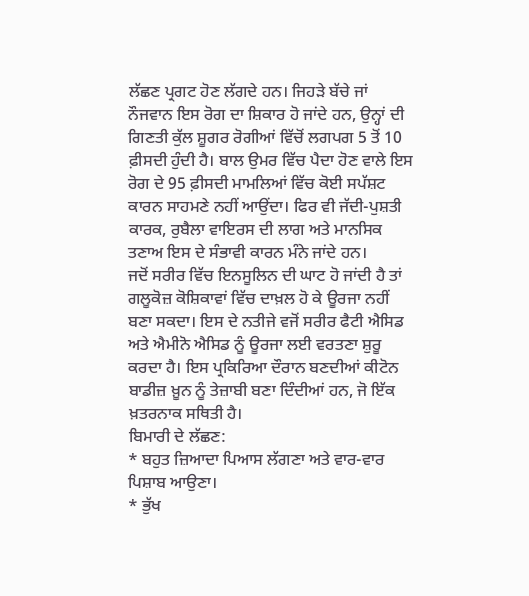ਲੱਛਣ ਪ੍ਰਗਟ ਹੋਣ ਲੱਗਦੇ ਹਨ। ਜਿਹੜੇ ਬੱਚੇ ਜਾਂ ਨੌਜਵਾਨ ਇਸ ਰੋਗ ਦਾ ਸ਼ਿਕਾਰ ਹੋ ਜਾਂਦੇ ਹਨ, ਉਨ੍ਹਾਂ ਦੀ ਗਿਣਤੀ ਕੁੱਲ ਸ਼ੂਗਰ ਰੋਗੀਆਂ ਵਿੱਚੋਂ ਲਗਪਗ 5 ਤੋਂ 10 ਫ਼ੀਸਦੀ ਹੁੰਦੀ ਹੈ। ਬਾਲ ਉਮਰ ਵਿੱਚ ਪੈਦਾ ਹੋਣ ਵਾਲੇ ਇਸ ਰੋਗ ਦੇ 95 ਫ਼ੀਸਦੀ ਮਾਮਲਿਆਂ ਵਿੱਚ ਕੋਈ ਸਪੱਸ਼ਟ ਕਾਰਨ ਸਾਹਮਣੇ ਨਹੀਂ ਆਉਂਦਾ। ਫਿਰ ਵੀ ਜੱਦੀ-ਪੁਸ਼ਤੀ ਕਾਰਕ, ਰੁਬੈਲਾ ਵਾਇਰਸ ਦੀ ਲਾਗ ਅਤੇ ਮਾਨਸਿਕ ਤਣਾਅ ਇਸ ਦੇ ਸੰਭਾਵੀ ਕਾਰਨ ਮੰਨੇ ਜਾਂਦੇ ਹਨ।
ਜਦੋਂ ਸਰੀਰ ਵਿੱਚ ਇਨਸੂਲਿਨ ਦੀ ਘਾਟ ਹੋ ਜਾਂਦੀ ਹੈ ਤਾਂ ਗਲੂਕੋਜ਼ ਕੋਸ਼ਿਕਾਵਾਂ ਵਿੱਚ ਦਾਖ਼ਲ ਹੋ ਕੇ ਊਰਜਾ ਨਹੀਂ ਬਣਾ ਸਕਦਾ। ਇਸ ਦੇ ਨਤੀਜੇ ਵਜੋਂ ਸਰੀਰ ਫੈਟੀ ਐਸਿਡ ਅਤੇ ਐਮੀਨੋ ਐਸਿਡ ਨੂੰ ਊਰਜਾ ਲਈ ਵਰਤਣਾ ਸ਼ੁਰੂ ਕਰਦਾ ਹੈ। ਇਸ ਪ੍ਰਕਿਰਿਆ ਦੌਰਾਨ ਬਣਦੀਆਂ ਕੀਟੋਨ ਬਾਡੀਜ਼ ਖ਼ੂਨ ਨੂੰ ਤੇਜ਼ਾਬੀ ਬਣਾ ਦਿੰਦੀਆਂ ਹਨ, ਜੋ ਇੱਕ ਖ਼ਤਰਨਾਕ ਸਥਿਤੀ ਹੈ।
ਬਿਮਾਰੀ ਦੇ ਲੱਛਣ:
* ਬਹੁਤ ਜ਼ਿਆਦਾ ਪਿਆਸ ਲੱਗਣਾ ਅਤੇ ਵਾਰ-ਵਾਰ ਪਿਸ਼ਾਬ ਆਉਣਾ।
* ਭੁੱਖ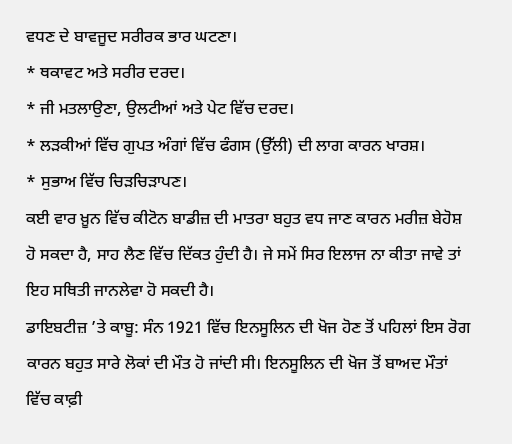ਵਧਣ ਦੇ ਬਾਵਜੂਦ ਸਰੀਰਕ ਭਾਰ ਘਟਣਾ।
* ਥਕਾਵਟ ਅਤੇ ਸਰੀਰ ਦਰਦ।
* ਜੀ ਮਤਲਾਉਣਾ, ਉਲਟੀਆਂ ਅਤੇ ਪੇਟ ਵਿੱਚ ਦਰਦ।
* ਲੜਕੀਆਂ ਵਿੱਚ ਗੁਪਤ ਅੰਗਾਂ ਵਿੱਚ ਫੰਗਸ (ਉੱਲੀ) ਦੀ ਲਾਗ ਕਾਰਨ ਖਾਰਸ਼।
* ਸੁਭਾਅ ਵਿੱਚ ਚਿੜਚਿੜਾਪਣ।
ਕਈ ਵਾਰ ਖ਼ੂਨ ਵਿੱਚ ਕੀਟੋਨ ਬਾਡੀਜ਼ ਦੀ ਮਾਤਰਾ ਬਹੁਤ ਵਧ ਜਾਣ ਕਾਰਨ ਮਰੀਜ਼ ਬੇਹੋਸ਼ ਹੋ ਸਕਦਾ ਹੈ, ਸਾਹ ਲੈਣ ਵਿੱਚ ਦਿੱਕਤ ਹੁੰਦੀ ਹੈ। ਜੇ ਸਮੇਂ ਸਿਰ ਇਲਾਜ ਨਾ ਕੀਤਾ ਜਾਵੇ ਤਾਂ ਇਹ ਸਥਿਤੀ ਜਾਨਲੇਵਾ ਹੋ ਸਕਦੀ ਹੈ।
ਡਾਇਬਟੀਜ਼ ’ਤੇ ਕਾਬੂ: ਸੰਨ 1921 ਵਿੱਚ ਇਨਸੂਲਿਨ ਦੀ ਖੋਜ ਹੋਣ ਤੋਂ ਪਹਿਲਾਂ ਇਸ ਰੋਗ ਕਾਰਨ ਬਹੁਤ ਸਾਰੇ ਲੋਕਾਂ ਦੀ ਮੌਤ ਹੋ ਜਾਂਦੀ ਸੀ। ਇਨਸੂਲਿਨ ਦੀ ਖੋਜ ਤੋਂ ਬਾਅਦ ਮੌਤਾਂ ਵਿੱਚ ਕਾਫ਼ੀ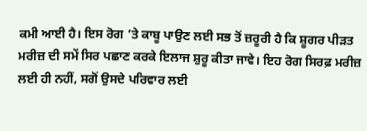ਕਮੀ ਆਈ ਹੈ। ਇਸ ਰੋਗ ’ਤੇ ਕਾਬੂ ਪਾਉਣ ਲਈ ਸਭ ਤੋਂ ਜ਼ਰੂਰੀ ਹੈ ਕਿ ਸ਼ੂਗਰ ਪੀੜਤ ਮਰੀਜ਼ ਦੀ ਸਮੇਂ ਸਿਰ ਪਛਾਣ ਕਰਕੇ ਇਲਾਜ ਸ਼ੁਰੂ ਕੀਤਾ ਜਾਵੇ। ਇਹ ਰੋਗ ਸਿਰਫ਼ ਮਰੀਜ਼ ਲਈ ਹੀ ਨਹੀਂ, ਸਗੋਂ ਉਸਦੇ ਪਰਿਵਾਰ ਲਈ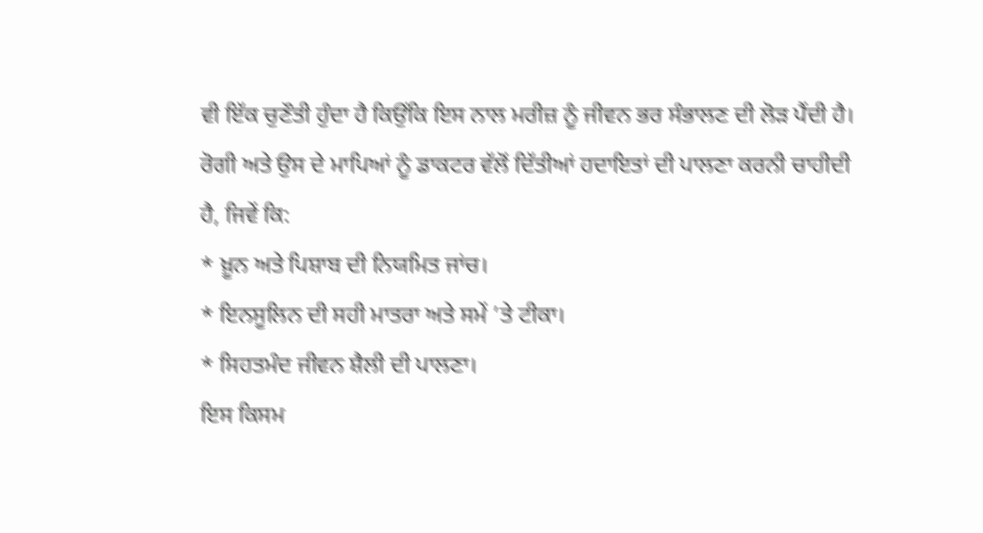ਵੀ ਇੱਕ ਚੁਣੌਤੀ ਹੁੰਦਾ ਹੈ ਕਿਉਂਕਿ ਇਸ ਨਾਲ ਮਰੀਜ਼ ਨੂੰ ਜੀਵਨ ਭਰ ਸੰਭਾਲਣ ਦੀ ਲੋੜ ਪੈਂਦੀ ਹੈ।
ਰੋਗੀ ਅਤੇ ਉਸ ਦੇ ਮਾਪਿਆਂ ਨੂੰ ਡਾਕਟਰ ਵੱਲੋਂ ਦਿੱਤੀਆਂ ਹਦਾਇਤਾਂ ਦੀ ਪਾਲਣਾ ਕਰਨੀ ਚਾਹੀਦੀ ਹੈ, ਜਿਵੇਂ ਕਿ:
* ਖ਼ੂਨ ਅਤੇ ਪਿਸ਼ਾਬ ਦੀ ਨਿਯਮਿਤ ਜਾਂਚ।
* ਇਨਸੂਲਿਨ ਦੀ ਸਹੀ ਮਾਤਰਾ ਅਤੇ ਸਮੇਂ ’ਤੇ ਟੀਕਾ।
* ਸਿਹਤਮੰਦ ਜੀਵਨ ਸ਼ੈਲੀ ਦੀ ਪਾਲਣਾ।
ਇਸ ਕਿਸਮ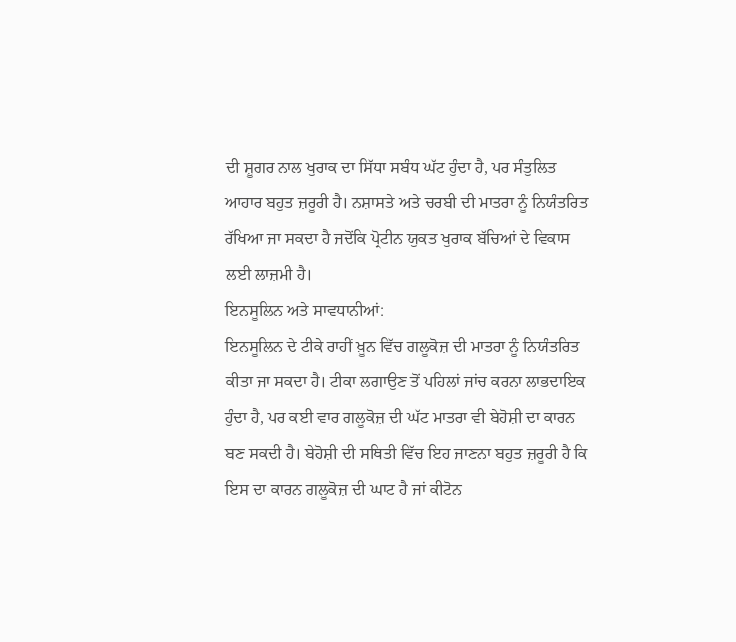ਦੀ ਸ਼ੂਗਰ ਨਾਲ ਖੁਰਾਕ ਦਾ ਸਿੱਧਾ ਸਬੰਧ ਘੱਟ ਹੁੰਦਾ ਹੈ, ਪਰ ਸੰਤੁਲਿਤ ਆਹਾਰ ਬਹੁਤ ਜ਼ਰੂਰੀ ਹੈ। ਨਸ਼ਾਸਤੇ ਅਤੇ ਚਰਬੀ ਦੀ ਮਾਤਰਾ ਨੂੰ ਨਿਯੰਤਰਿਤ ਰੱਖਿਆ ਜਾ ਸਕਦਾ ਹੈ ਜਦੋਂਕਿ ਪ੍ਰੋਟੀਨ ਯੁਕਤ ਖੁਰਾਕ ਬੱਚਿਆਂ ਦੇ ਵਿਕਾਸ ਲਈ ਲਾਜ਼ਮੀ ਹੈ।
ਇਨਸੂਲਿਨ ਅਤੇ ਸਾਵਧਾਨੀਆਂ:
ਇਨਸੂਲਿਨ ਦੇ ਟੀਕੇ ਰਾਹੀਂ ਖ਼ੂਨ ਵਿੱਚ ਗਲੂਕੋਜ਼ ਦੀ ਮਾਤਰਾ ਨੂੰ ਨਿਯੰਤਰਿਤ ਕੀਤਾ ਜਾ ਸਕਦਾ ਹੈ। ਟੀਕਾ ਲਗਾਉਣ ਤੋਂ ਪਹਿਲਾਂ ਜਾਂਚ ਕਰਨਾ ਲਾਭਦਾਇਕ ਹੁੰਦਾ ਹੈ, ਪਰ ਕਈ ਵਾਰ ਗਲੂਕੋਜ਼ ਦੀ ਘੱਟ ਮਾਤਰਾ ਵੀ ਬੇਹੋਸ਼ੀ ਦਾ ਕਾਰਨ ਬਣ ਸਕਦੀ ਹੈ। ਬੇਹੋਸ਼ੀ ਦੀ ਸਥਿਤੀ ਵਿੱਚ ਇਹ ਜਾਣਨਾ ਬਹੁਤ ਜ਼ਰੂਰੀ ਹੈ ਕਿ ਇਸ ਦਾ ਕਾਰਨ ਗਲੂਕੋਜ਼ ਦੀ ਘਾਟ ਹੈ ਜਾਂ ਕੀਟੋਨ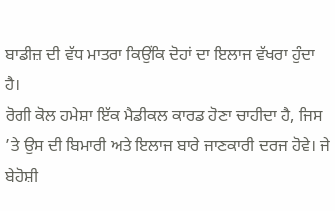ਬਾਡੀਜ਼ ਦੀ ਵੱਧ ਮਾਤਰਾ ਕਿਉਂਕਿ ਦੋਹਾਂ ਦਾ ਇਲਾਜ ਵੱਖਰਾ ਹੁੰਦਾ ਹੈ।
ਰੋਗੀ ਕੋਲ ਹਮੇਸ਼ਾ ਇੱਕ ਮੈਡੀਕਲ ਕਾਰਡ ਹੋਣਾ ਚਾਹੀਦਾ ਹੈ, ਜਿਸ ’ਤੇ ਉਸ ਦੀ ਬਿਮਾਰੀ ਅਤੇ ਇਲਾਜ ਬਾਰੇ ਜਾਣਕਾਰੀ ਦਰਜ ਹੋਵੇ। ਜੇ ਬੇਹੋਸ਼ੀ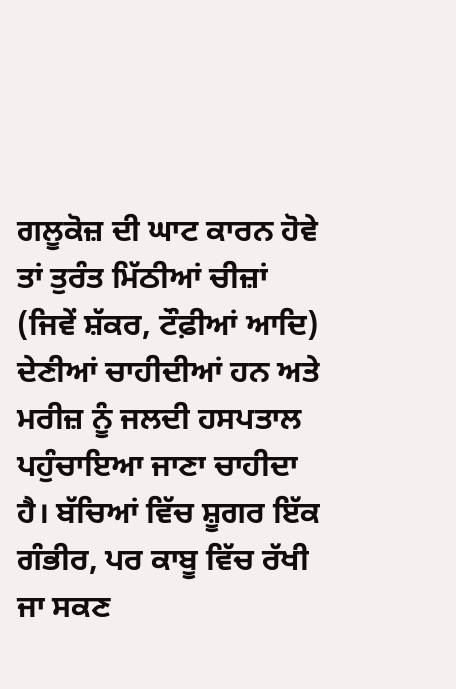ਗਲੂਕੋਜ਼ ਦੀ ਘਾਟ ਕਾਰਨ ਹੋਵੇ ਤਾਂ ਤੁਰੰਤ ਮਿੱਠੀਆਂ ਚੀਜ਼ਾਂ (ਜਿਵੇਂ ਸ਼ੱਕਰ, ਟੌਫ਼ੀਆਂ ਆਦਿ) ਦੇਣੀਆਂ ਚਾਹੀਦੀਆਂ ਹਨ ਅਤੇ ਮਰੀਜ਼ ਨੂੰ ਜਲਦੀ ਹਸਪਤਾਲ ਪਹੁੰਚਾਇਆ ਜਾਣਾ ਚਾਹੀਦਾ ਹੈ। ਬੱਚਿਆਂ ਵਿੱਚ ਸ਼ੂਗਰ ਇੱਕ ਗੰਭੀਰ, ਪਰ ਕਾਬੂ ਵਿੱਚ ਰੱਖੀ ਜਾ ਸਕਣ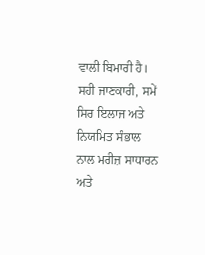ਵਾਲੀ ਬਿਮਾਰੀ ਹੈ। ਸਹੀ ਜਾਣਕਾਰੀ, ਸਮੇਂ ਸਿਰ ਇਲਾਜ ਅਤੇ ਨਿਯਮਿਤ ਸੰਭਾਲ ਨਾਲ ਮਰੀਜ਼ ਸਾਧਾਰਨ ਅਤੇ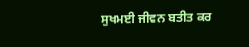ਸੁਖਮਈ ਜੀਵਨ ਬਤੀਤ ਕਰ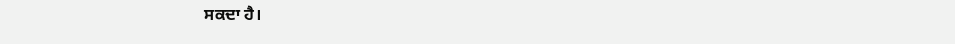ਸਕਦਾ ਹੈ।